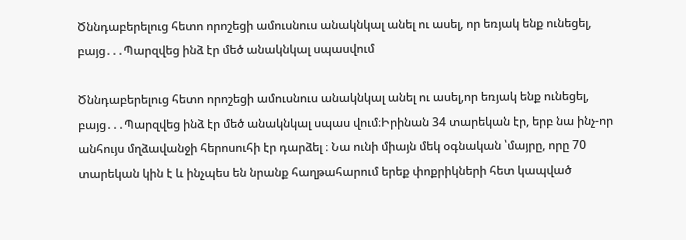Ծննդաբերելուց հետո որոշեցի ամուսնուս անակնկալ անել ու ասել, որ եռյակ ենք ունեցել, բայց․․․Պարզվեց ինձ էր մեծ անակնկալ սպասվում

Ծննդաբերելուց հետո որոշեցի ամուսնուս անակնկալ անել ու ասել,որ եռյակ ենք ունեցել, բայց․․․Պարզվեց ինձ էր մեծ անակնկալ սպաս վում։Իրինան 34 տարեկան էր, երբ նա ինչ-որ անհույս մղձավանջի հերոսուհի էր դարձել ։ Նա ունի միայն մեկ օգնական ՝մայրը, որը 70 տարեկան կին է և ինչպես են նրանք հաղթահարում երեք փոքրիկների հետ կապված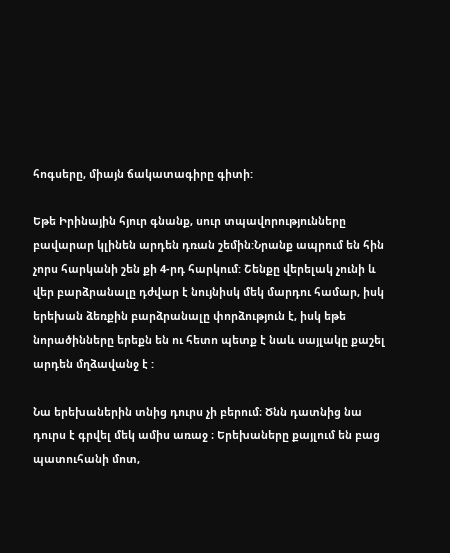հոգսերը, միայն ճակատագիրը գիտի:

Եթե Իրինային հյուր գնանք, սուր տպավորությունները բավարար կլինեն արդեն դռան շեմին:Նրանք ապրում են հին չորս հարկանի շեն քի 4-րդ հարկում: Շենքը վերելակ չունի և վեր բարձրանալը դժվար է նույնիսկ մեկ մարդու համար, իսկ երեխան ձեռքին բարձրանալը փորձություն է, իսկ եթե նորածինները երեքն են ու հետո պետք է նաև սայլակը քաշել արդեն մղձավանջ է :

Նա երեխաներին տնից դուրս չի բերում։ Ծնն դատնից նա դուրս է գրվել մեկ ամիս առաջ ։ Երեխաները քայլում են բաց պատուհանի մոտ,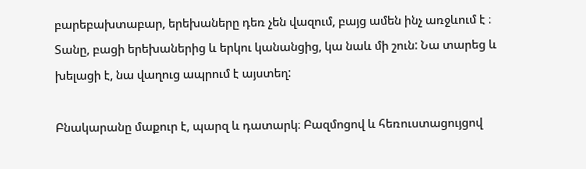բարեբախտաբար, երեխաները դեռ չեն վազում, բայց ամեն ինչ առջևում է ։ Տանը, բացի երեխաներից և երկու կանանցից, կա նաև մի շուն: Նա տարեց և խելացի է, նա վաղուց ապրում է այստեղ:

Բնակարանը մաքուր է, պարզ և դատարկ։ Բազմոցով և հեռուստացույցով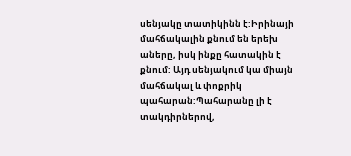սենյակը տատիկինն է:Իրինայի մահճակալին քնում են երեխ աները, իսկ ինքը հատակին է քնում: Այդ սենյակում կա միայն մահճակալ և փոքրիկ պահարան:Պահարանը լի է տակդիրներով,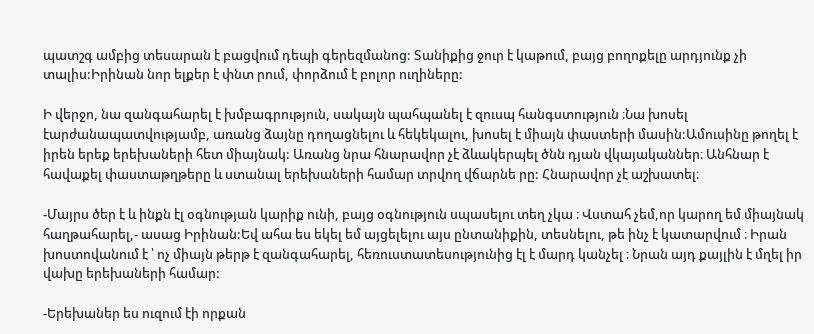պատշգ ամբից տեսարան է բացվում դեպի գերեզմանոց: Տանիքից ջուր է կաթում, բայց բողոքելը արդյունք չի տալիս:Իրինան նոր ելքեր է փնտ րում, փորձում է բոլոր ուղիները:

Ի վերջո, նա զանգահարել է խմբագրություն, սակայն պահպանել է զուսպ հանգստություն ։Նա խոսել էարժանապատվությամբ, առանց ձայնը դողացնելու և հեկեկալու, խոսել է միայն փաստերի մասին:Ամուսինը թողել է իրեն երեք երեխաների հետ միայնակ: Առանց նրա հնարավոր չէ ձևակերպել ծնն դյան վկայականներ։ Անհնար է հավաքել փաստաթղթերը և ստանալ երեխաների համար տրվող վճարնե րը: Հնարավոր չէ աշխատել։

-Մայրս ծեր է և ինքն էլ օգնության կարիք ունի, բայց օգնություն սպասելու տեղ չկա ։ Վստահ չեմ,որ կարող եմ միայնակ հաղթահարել,- ասաց Իրինան:Եվ ահա ես եկել եմ այցելելու այս ընտանիքին, տեսնելու, թե ինչ է կատարվում ։ Իրան խոստովանում է ՝ ոչ միայն թերթ է զանգահարել, հեռուստատեսությունից էլ է մարդ կանչել ։ Նրան այդ քայլին է մղել իր վախը երեխաների համար:

-Երեխաներ ես ուզում էի որքան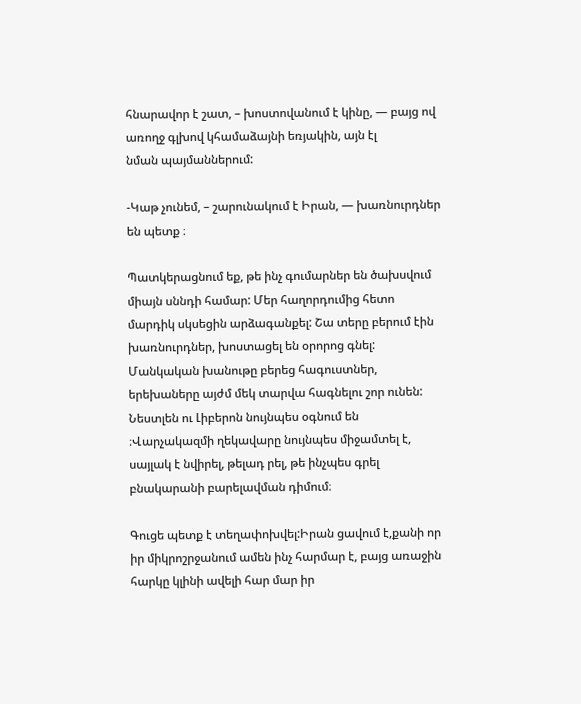հնարավոր է շատ, – խոստովանում է կինը, — բայց ով առողջ գլխով կհամաձայնի եռյակին, այն էլ
նման պայմաններում:

-Կաթ չունեմ, – շարունակում է Իրան, — խառնուրդներ են պետք ։

Պատկերացնում եք, թե ինչ գումարներ են ծախսվում միայն սննդի համար: Մեր հաղորդումից հետո մարդիկ սկսեցին արձագանքել: Շա տերը բերում էին խառնուրդներ, խոստացել են օրորոց գնել: Մանկական խանութը բերեց հագուստներ, երեխաները այժմ մեկ տարվա հագնելու շոր ունեն: Նեստլեն ու Լիբերոն նույնպես օգնում են ։Վարչակազմի ղեկավարը նույնպես միջամտել է, սայլակ է նվիրել, թելադ րել, թե ինչպես գրել բնակարանի բարելավման դիմում։

Գուցե պետք է տեղափոխվել:Իրան ցավում է,քանի որ իր միկրոշրջանում ամեն ինչ հարմար է, բայց առաջին հարկը կլինի ավելի հար մար իր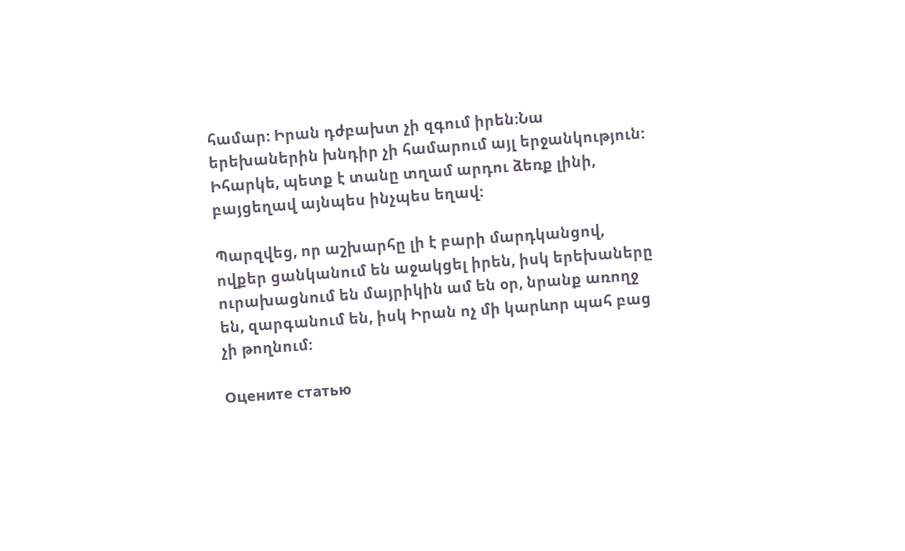համար: Իրան դժբախտ չի զգում իրեն։Նա երեխաներին խնդիր չի համարում այլ երջանկություն: Իհարկե, պետք է տանը տղամ արդու ձեռք լինի, բայցեղավ այնպես ինչպես եղավ:

Պարզվեց, որ աշխարհը լի է բարի մարդկանցով, ովքեր ցանկանում են աջակցել իրեն, իսկ երեխաները ուրախացնում են մայրիկին ամ են օր, նրանք առողջ են, զարգանում են, իսկ Իրան ոչ մի կարևոր պահ բաց չի թողնում:

Оцените статью